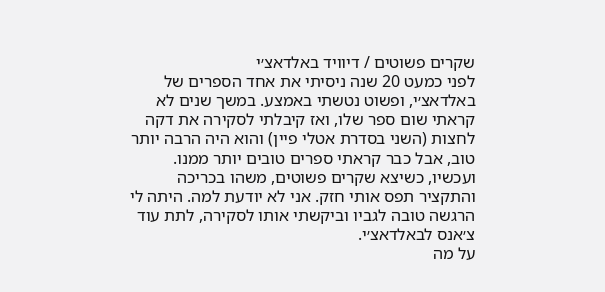שקרים פשוטים / דיוויד באלדאצ׳י
לפני כמעט 20 שנה ניסיתי את אחד הספרים של באלדאצ׳י, ופשוט נטשתי באמצע. במשך שנים לא קראתי שום ספר שלו, ואז קיבלתי לסקירה את דקה לחצות (השני בסדרת אטלי פיין) והוא היה הרבה יותר טוב, אבל כבר קראתי ספרים טובים יותר ממנו. ועכשיו, כשיצא שקרים פשוטים, משהו בכריכה והתקציר תפס אותי חזק. אני לא יודעת למה. היתה לי הרגשה טובה לגביו וביקשתי אותו לסקירה, לתת עוד צ׳אנס לבאלדאצ׳י.
על מה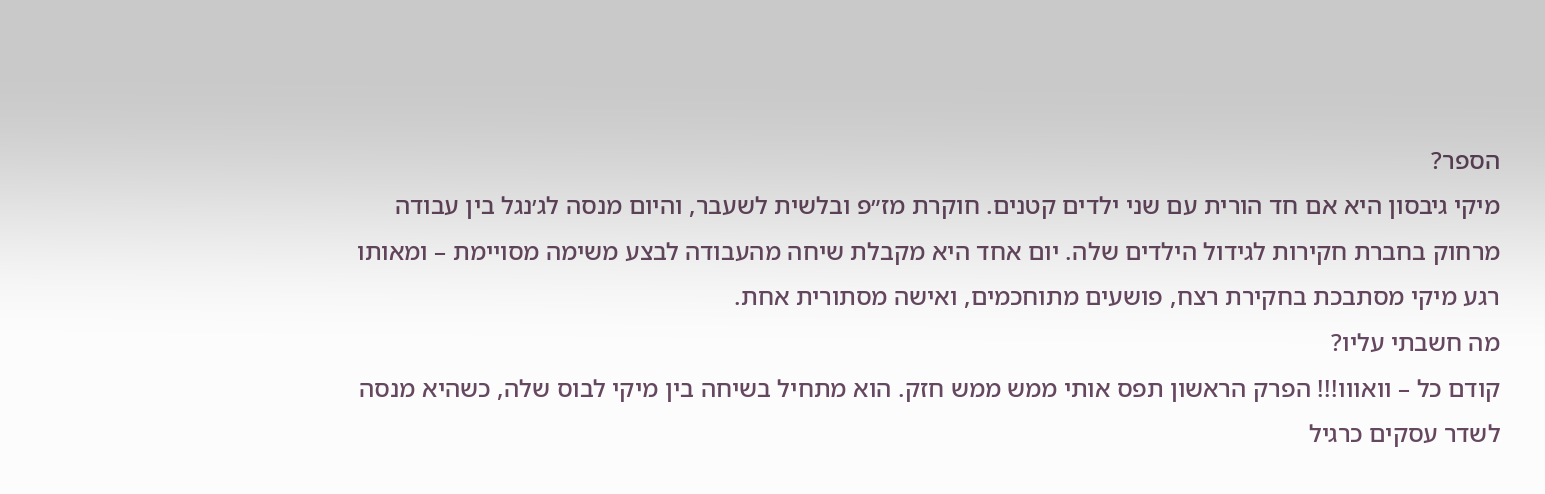הספר?
מיקי גיבסון היא אם חד הורית עם שני ילדים קטנים. חוקרת מז״פ ובלשית לשעבר, והיום מנסה לג׳נגל בין עבודה מרחוק בחברת חקירות לגידול הילדים שלה. יום אחד היא מקבלת שיחה מהעבודה לבצע משימה מסויימת – ומאותו רגע מיקי מסתבכת בחקירת רצח, פושעים מתוחכמים, ואישה מסתורית אחת.
מה חשבתי עליו?
קודם כל – וואווו!!! הפרק הראשון תפס אותי ממש ממש חזק. הוא מתחיל בשיחה בין מיקי לבוס שלה, כשהיא מנסה לשדר עסקים כרגיל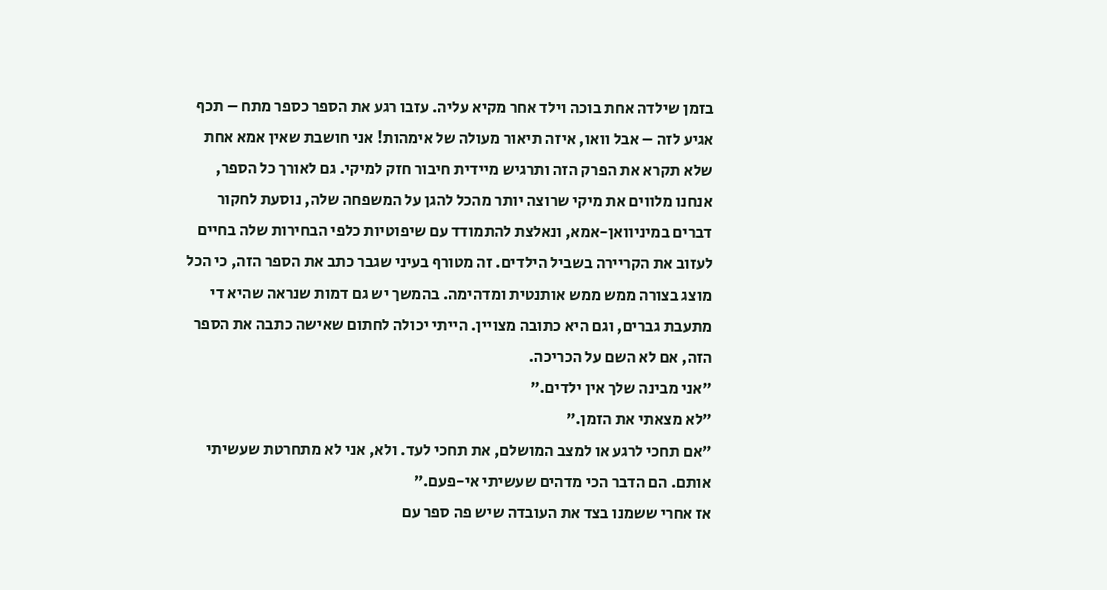בזמן שילדה אחת בוכה וילד אחר מקיא עליה. עזבו רגע את הספר כספר מתח – תכף אגיע לזה – אבל וואו, איזה תיאור מעולה של אימהות! אני חושבת שאין אמא אחת שלא תקרא את הפרק הזה ותרגיש מיידית חיבור חזק למיקי. גם לאורך כל הספר, אנחנו מלווים את מיקי שרוצה יותר מהכל להגן על המשפחה שלה, נוסעת לחקור דברים במיניוואן-אמא, ונאלצת להתמודד עם שיפוטיות כלפי הבחירות שלה בחיים לעזוב את הקריירה בשביל הילדים. זה מטורף בעיני שגבר כתב את הספר הזה, כי הכל מוצג בצורה ממש ממש אותנטית ומדהימה. בהמשך יש גם דמות שנראה שהיא די מתעבת גברים, וגם היא כתובה מצויין. הייתי יכולה לחתום שאישה כתבה את הספר הזה, אם לא השם על הכריכה.
״אני מבינה שלך אין ילדים.״
״לא מצאתי את הזמן.״
״אם תחכי לרגע או למצב המושלם, את תחכי לעד. ולא, אני לא מתחרטת שעשיתי אותם. הם הדבר הכי מדהים שעשיתי אי-פעם.״
אז אחרי ששמנו בצד את העובדה שיש פה ספר עם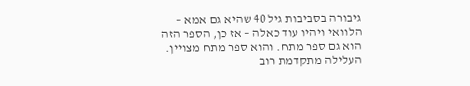גיבורה בסביבות גיל 40 שהיא גם אמא – הלוואי ויהיו עוד כאלה – אז כן, הספר הזה הוא גם ספר מתח. והוא ספר מתח מצויין. העלילה מתקדמת רוב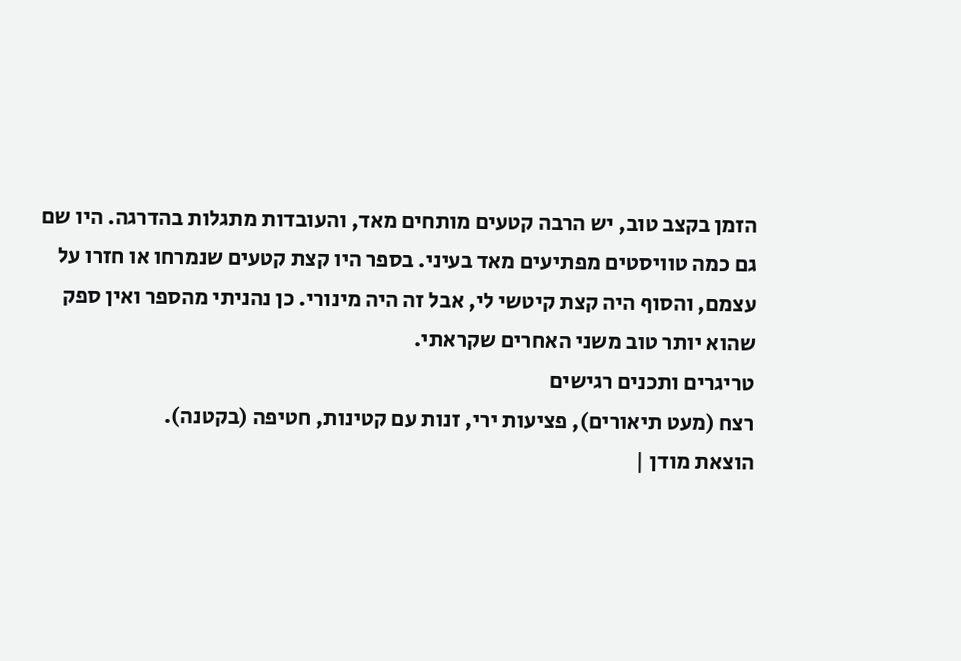הזמן בקצב טוב, יש הרבה קטעים מותחים מאד, והעובדות מתגלות בהדרגה. היו שם גם כמה טוויסטים מפתיעים מאד בעיני. בספר היו קצת קטעים שנמרחו או חזרו על עצמם, והסוף היה קצת קיטשי לי, אבל זה היה מינורי. כן נהניתי מהספר ואין ספק שהוא יותר טוב משני האחרים שקראתי.
טריגרים ותכנים רגישים
רצח (מעט תיאורים), פציעות ירי, זנות עם קטינות, חטיפה (בקטנה).
הוצאת מודן |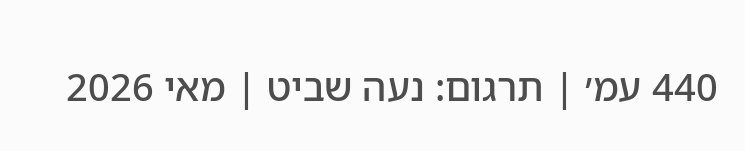440 עמ׳ | תרגום: נעה שביט | מאי 2026